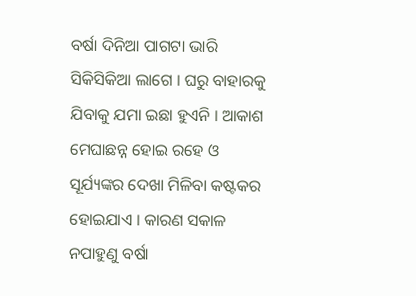ବର୍ଷା ଦିନିଆ ପାଗଟା ଭାରି ସିକିସିକିଆ ଲାଗେ । ଘରୁ ବାହାରକୁ ଯିବାକୁ ଯମା ଇଛା ହୁଏନି । ଆକାଶ ମେଘାଛନ୍ନ ହୋଇ ରହେ ଓ ସୂର୍ଯ୍ୟଙ୍କର ଦେଖା ମିଳିବା କଷ୍ଟକର ହୋଇଯାଏ । କାରଣ ସକାଳ ନପାହୁଣୁ ବର୍ଷା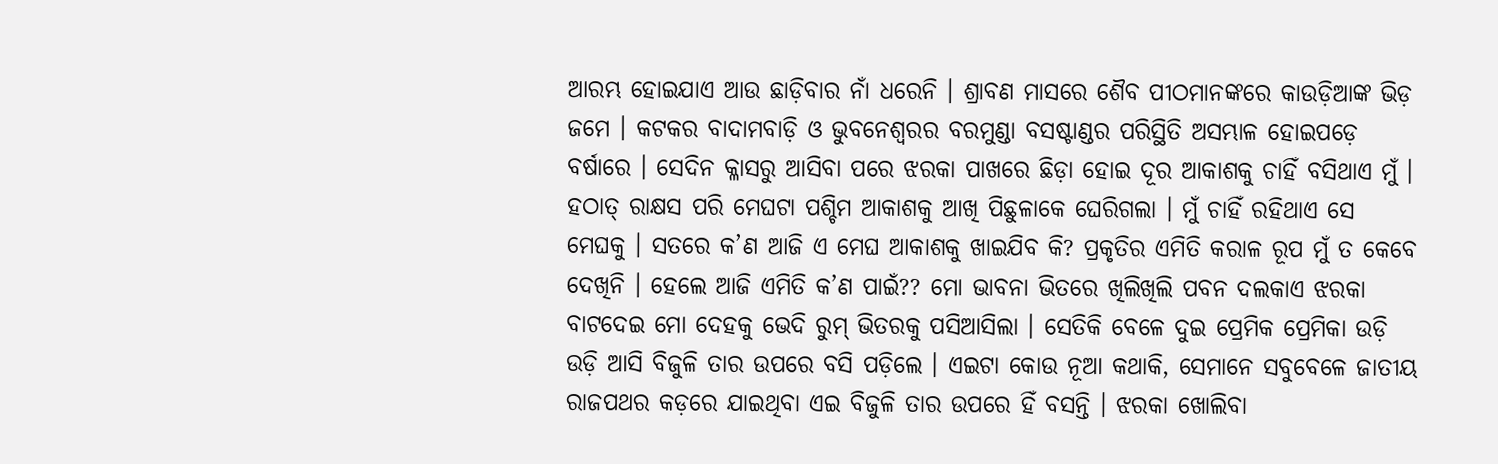ଆରମ୍ଭ ହୋଇଯାଏ ଆଉ ଛାଡ଼ିବାର ନାଁ ଧରେନି । ଶ୍ରାବଣ ମାସରେ ଶୈବ ପୀଠମାନଙ୍କରେ କାଉଡ଼ିଆଙ୍କ ଭିଡ଼ ଜମେ । କଟକର ବାଦାମବାଡ଼ି ଓ ଭୁବନେଶ୍ୱରର ବରମୁଣ୍ଡା ବସଷ୍ଟାଣ୍ଡର ପରିସ୍ଥିତି ଅସମ୍ଭାଳ ହୋଇପଡ଼େ ବର୍ଷାରେ । ସେଦିନ କ୍ଳାସରୁ ଆସିବା ପରେ ଝରକା ପାଖରେ ଛିଡ଼ା ହୋଇ ଦୂର ଆକାଶକୁ ଚାହିଁ ବସିଥାଏ ମୁଁ । ହଠାତ୍ ରାକ୍ଷସ ପରି ମେଘଟା ପଶ୍ଚିମ ଆକାଶକୁ ଆଖି ପିଛୁଳାକେ ଘେରିଗଲା । ମୁଁ ଚାହିଁ ରହିଥାଏ ସେ ମେଘକୁ । ସତରେ କ’ଣ ଆଜି ଏ ମେଘ ଆକାଶକୁ ଖାଇଯିବ କି? ପ୍ରକୃତିର ଏମିତି କରାଳ ରୂପ ମୁଁ ତ କେବେ ଦେଖିନି । ହେଲେ ଆଜି ଏମିତି କ’ଣ ପାଇଁ?? ମୋ ଭାବନା ଭିତରେ ଖିଲିଖିଲି ପବନ ଦଲକାଏ ଝରକା ବାଟଦେଇ ମୋ ଦେହକୁ ଭେଦି ରୁମ୍ ଭିତରକୁ ପସିଆସିଲା । ସେତିକି ବେଳେ ଦୁଇ ପ୍ରେମିକ ପ୍ରେମିକା ଉଡ଼ି ଉଡ଼ି ଆସି ବିଜୁଳି ତାର ଉପରେ ବସି ପଡ଼ିଲେ । ଏଇଟା କୋଉ ନୂଆ କଥାକି, ସେମାନେ ସବୁବେଳେ ଜାତୀୟ ରାଜପଥର କଡ଼ରେ ଯାଇଥିବା ଏଇ ବିଜୁଳି ତାର ଉପରେ ହିଁ ବସନ୍ତି । ଝରକା ଖୋଲିବା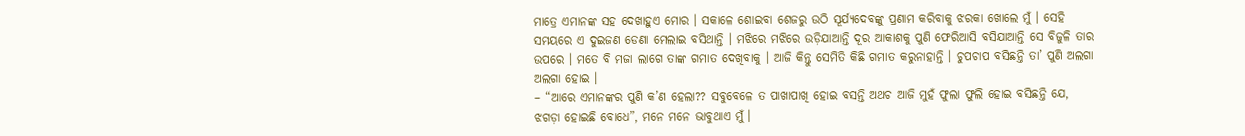ମାତ୍ରେ ଏମାନଙ୍କ ସହ ଦେଖାହୁଏ ମୋର । ସକାଳେ ଶୋଇବା ଶେଜରୁ ଉଠି ସୂର୍ଯ୍ୟଦେବଙ୍କୁ ପ୍ରଣାମ କରିବାକୁ ଝରକା ଖୋଲେ ମୁଁ । ସେହି ସମୟରେ ଏ ଦୁଇଜଣ ଡେଣା ମେଲାଇ ବସିଥାନ୍ତି । ମଝିରେ ମଝିରେ ଉଡ଼ିଯାଆନ୍ତି ଦୂର ଆକାଶକୁ ପୁଣି ଫେରିଆସି ବସିଯାଆନ୍ତି ସେ ବିଜୁଳି ତାର ଉପରେ । ମତେ ବି ମଜା ଲାଗେ ତାଙ୍କ ଗମାତ ଦେଖିବାକୁ । ଆଜି କିନ୍ତୁ ସେମିତି କିଛି ଗମାତ କରୁନାହାନ୍ତି । ଚୁପଚାପ ବସିଛନ୍ତି ତା’ ପୁଣି ଅଲଗା ଅଲଗା ହୋଇ ।
– “ଆରେ ଏମାନଙ୍କର ପୁଣି କ’ଣ ହେଲା?? ସବୁବେଳେ ତ ପାଖାପାଖି ହୋଇ ବସନ୍ତି ଅଥଚ ଆଜି ମୁହଁ ଫୁଲା ଫୁଲି ହୋଇ ବସିଛନ୍ତି ଯେ, ଝଗଡ଼ା ହୋଇଛି ବୋଧେ”, ମନେ ମନେ ଭାବୁଥାଏ ମୁଁ ।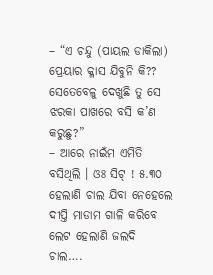– “ଏ ଚନ୍ଦୁ (ପାୟଲ ଡାକିଲା) ପ୍ରେୟାର କ୍ଳାସ ଯିବୁନି କି?? ସେତେବେଳୁ ଦେଖୁଛି ତୁ ସେ ଝରକା ପାଖରେ ବସି କ’ଣ କରୁଛୁ?”
– ଆରେ ନାଇଁମ ଏମିତି ବସିଥିଲି । ଓଃ ସିଟ୍ ! ୫.୩୦ ହେଲାଣି ଚାଲ ଯିବା ନେହେଲେ ଦୀପ୍ତି ମାଡାମ ଗାଳି କରିବେ ଲେଟ ହେଲାଣି ଜଲଦି ଚାଲ….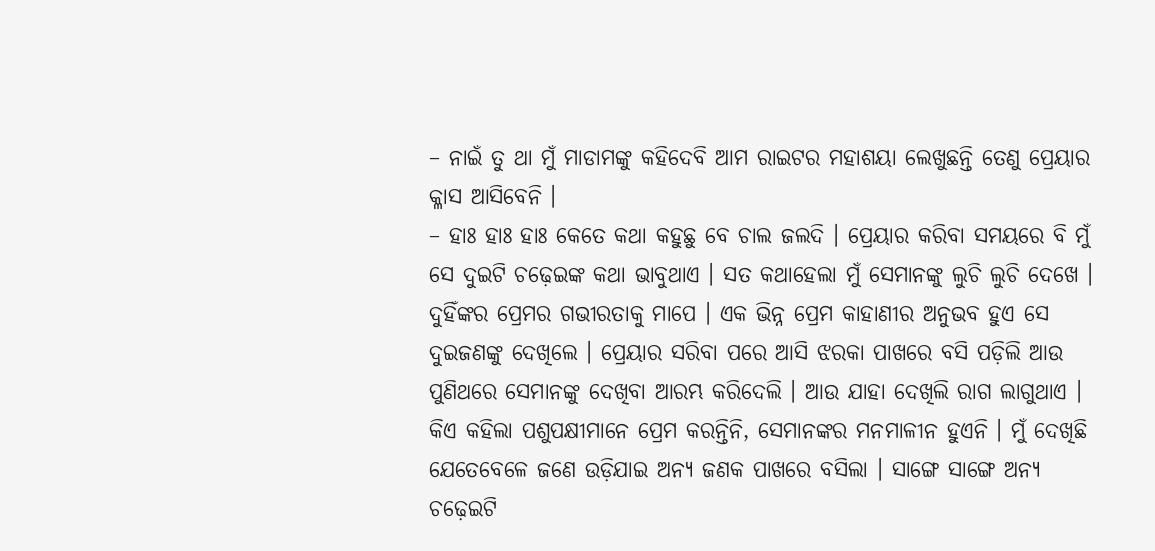– ନାଇଁ ତୁ ଥା ମୁଁ ମାଡାମଙ୍କୁ କହିଦେବି ଆମ ରାଇଟର ମହାଶୟା ଲେଖୁଛନ୍ତି ତେଣୁ ପ୍ରେୟାର କ୍ଳାସ ଆସିବେନି ।
– ହାଃ ହାଃ ହାଃ କେତେ କଥା କହୁଛୁ ବେ ଚାଲ ଜଲଦି । ପ୍ରେୟାର କରିବା ସମୟରେ ବି ମୁଁ ସେ ଦୁଇଟି ଚଢ଼େଇଙ୍କ କଥା ଭାବୁଥାଏ । ସତ କଥାହେଲା ମୁଁ ସେମାନଙ୍କୁ ଲୁଚି ଲୁଚି ଦେଖେ । ଦୁହିଁଙ୍କର ପ୍ରେମର ଗଭୀରତାକୁ ମାପେ । ଏକ ଭିନ୍ନ ପ୍ରେମ କାହାଣୀର ଅନୁଭବ ହୁଏ ସେ ଦୁଇଜଣଙ୍କୁ ଦେଖିଲେ । ପ୍ରେୟାର ସରିବା ପରେ ଆସି ଝରକା ପାଖରେ ବସି ପଡ଼ିଲି ଆଉ ପୁଣିଥରେ ସେମାନଙ୍କୁ ଦେଖିବା ଆରମ୍ଭ କରିଦେଲି । ଆଉ ଯାହା ଦେଖିଲି ରାଗ ଲାଗୁଥାଏ । କିଏ କହିଲା ପଶୁପକ୍ଷୀମାନେ ପ୍ରେମ କରନ୍ତିନି, ସେମାନଙ୍କର ମନମାଳୀନ ହୁଏନି । ମୁଁ ଦେଖିଛି ଯେତେବେଳେ ଜଣେ ଉଡ଼ିଯାଇ ଅନ୍ୟ ଜଣକ ପାଖରେ ବସିଲା । ସାଙ୍ଗେ ସାଙ୍ଗେ ଅନ୍ୟ ଚଢ଼େଇଟି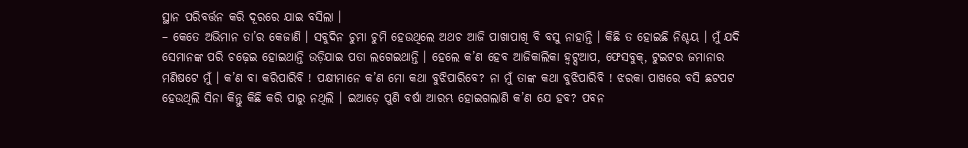ସ୍ଥାନ ପରିବର୍ତ୍ତନ କରି ଦୂରରେ ଯାଇ ବସିଲା ।
– କେତେ ଅଭିମାନ ତା’ର କେଜାଣି । ସବୁଦିନ ଚୁମା ଚୁମି ହେଉଥିଲେ ଅଥଚ ଆଜି ପାଖାପାଖି ବି ବସୁ ନାହାନ୍ତି । କିଛି ତ ହୋଇଛି ନିଶ୍ଚୟ । ମୁଁ ଯଦି ସେମାନଙ୍କ ପରି ଚଢ଼େଇ ହୋଇଥାନ୍ତି ଉଡ଼ିଯାଇ ପତା ଲଗେଇଥାନ୍ତି । ହେଲେ କ’ଣ ହେବ ଆଜିକାଲିକା ହ୍ୱଟ୍ସଆପ, ଫେସବୁକ୍, ଟୁଇଟର ଜମାନାର ମଣିଷଟେ ମୁଁ । କ’ଣ ବା କରିପାରିବି ! ପକ୍ଷୀମାନେ କ’ଣ ମୋ କଥା ବୁଝିପାରିବେ? ନା ମୁଁ ତାଙ୍କ କଥା ବୁଝିପାରିବି ! ଝରକା ପାଖରେ ବସି ଛଟପଟ ହେଉଥିଲି ସିନା କିନ୍ତୁ କିଛି କରି ପାରୁ ନଥିଲି । ଇଆଡ଼େ ପୁଣି ବର୍ଷା ଆରମ୍ଭ ହୋଇଗଲାଣି କ’ଣ ଯେ ହବ? ପବନ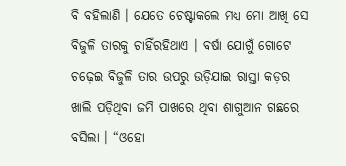ବି ବହିଲାଣି । ଯେତେ ଚେଷ୍ଟାକଲେ ମଧ୍ୟ ମୋ ଆଖି ସେ ବିଜୁଳି ତାରକୁ ଚାହିଁରହିଥାଏ । ବର୍ଷା ଯୋଗୁଁ ଗୋଟେ ଚଢ଼େଇ ବିଜୁଳି ତାର ଉପରୁ ଉଡ଼ିଯାଇ ରାସ୍ତା କଡ଼ର ଖାଲି ପଡ଼ିଥିବା ଜମି ପାଖରେ ଥିବା ଶାଗୁଆନ ଗଛରେ ବସିଲା । “ଓହୋ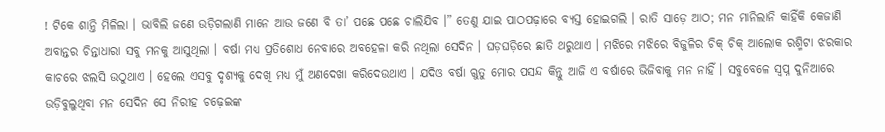! ଟିକେ ଶାନ୍ତି ମିଳିଲା । ଭାବିଲି ଜଣେ ଉଡ଼ିଗଲାଣି ମାନେ ଆଉ ଜଣେ ବି ତା’ ପଛେ ପଛେ ଚାଲିଯିବ ।” ତେଣୁ ଯାଇ ପାଠପଢ଼ାରେ ବ୍ୟସ୍ତ ହୋଇଗଲି । ରାତି ସାଡ଼େ ଆଠ; ମନ ମାନିଲାନି କାହିଁକି କେଜାଣି ଅବାନ୍ତର ଚିନ୍ତାଧାରା ସବୁ ମନକୁ ଆସୁଥିଲା । ବର୍ଷା ମଧ୍ୟ ପ୍ରତିଶୋଧ ନେବାରେ ଅବହେଳା କରି ନଥିଲା ସେଦିନ । ଘଡ଼ଘଡ଼ିରେ ଛାତି ଥରୁଥାଏ । ମଝିରେ ମଝିରେ ବିଜୁଳିର ଚିକ୍ ଚିକ୍ ଆଲୋକ ରଶ୍ମିଟା ଝରକାର କାଚରେ ଝଲସି ଉଠୁଥାଏ । ହେଲେ ଏସବୁ ଦୃଶ୍ୟକୁ ଦେଖି ମଧ୍ୟ ମୁଁ ଅଣଦେଖା କରିଦେଉଥାଏ । ଯଦିଓ ବର୍ଷା ଋୁତୁ ମୋର ପସନ୍ଦ କିନ୍ତୁ ଆଜି ଏ ବର୍ଷାରେ ଭିଜିବାକୁ ମନ ନାହିଁ । ସବୁବେଳେ ସ୍ୱପ୍ନ ଦୁନିଆରେ ଉଡ଼ିବୁଲୁଥିବା ମନ ସେଦିନ ସେ ନିରୀହ ଚଢ଼େଇଙ୍କ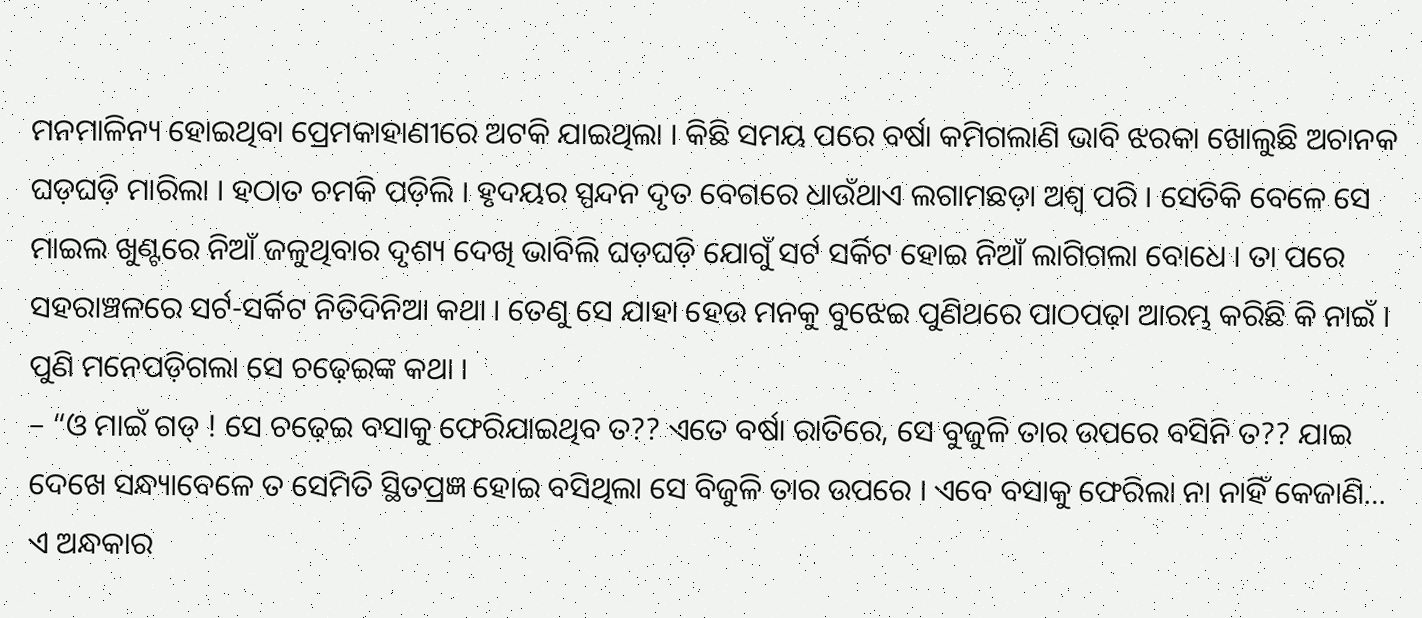ମନମାଳିନ୍ୟ ହୋଇଥିବା ପ୍ରେମକାହାଣୀରେ ଅଟକି ଯାଇଥିଲା । କିଛି ସମୟ ପରେ ବର୍ଷା କମିଗଲାଣି ଭାବି ଝରକା ଖୋଲୁଛି ଅଚାନକ ଘଡ଼ଘଡ଼ି ମାରିଲା । ହଠାତ ଚମକି ପଡ଼ିଲି । ହୃଦୟର ସ୍ପନ୍ଦନ ଦୃତ ବେଗରେ ଧାଉଁଥାଏ ଲଗାମଛଡ଼ା ଅଶ୍ୱ ପରି । ସେତିକି ବେଳେ ସେ ମାଇଲ ଖୁଣ୍ଟରେ ନିଆଁ ଜଳୁଥିବାର ଦୃଶ୍ୟ ଦେଖି ଭାବିଲି ଘଡ଼ଘଡ଼ି ଯୋଗୁଁ ସର୍ଟ ସର୍କିଟ ହୋଇ ନିଆଁ ଲାଗିଗଲା ବୋଧେ । ତା ପରେ ସହରାଞ୍ଚଳରେ ସର୍ଟ-ସର୍କିଟ ନିତିଦିନିଆ କଥା । ତେଣୁ ସେ ଯାହା ହେଉ ମନକୁ ବୁଝେଇ ପୁଣିଥରେ ପାଠପଢ଼ା ଆରମ୍ଭ କରିଛି କି ନାଇଁ । ପୁଣି ମନେପଡ଼ିଗଲା ସେ ଚଢ଼େଇଙ୍କ କଥା ।
– “ଓ ମାଇଁ ଗଡ୍ ! ସେ ଚଢ଼େଇ ବସାକୁ ଫେରିଯାଇଥିବ ତ?? ଏତେ ବର୍ଷା ରାତିରେ, ସେ ବୁଜୁଳି ତାର ଉପରେ ବସିନି ତ?? ଯାଇ ଦେଖେ ସନ୍ଧ୍ୟାବେଳେ ତ ସେମିତି ସ୍ଥିତପ୍ରଜ୍ଞ ହୋଇ ବସିଥିଲା ସେ ବିଜୁଳି ତାର ଉପରେ । ଏବେ ବସାକୁ ଫେରିଲା ନା ନାହିଁ କେଜାଣି…
ଏ ଅନ୍ଧକାର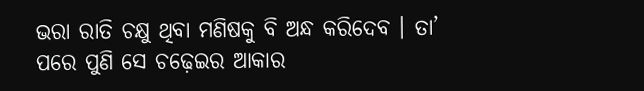ଭରା ରାତି ଚକ୍ଷୁ ଥିବା ମଣିଷକୁ ବି ଅନ୍ଧ କରିଦେବ । ତା’ ପରେ ପୁଣି ସେ ଚଢ଼େଇର ଆକାର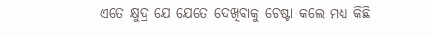ଏତେ କ୍ଷୁଦ୍ର ଯେ ଯେତେ ଦେଖିବାକୁ ଚେଷ୍ଟା କଲେ ମଧ୍ୟ କିଛି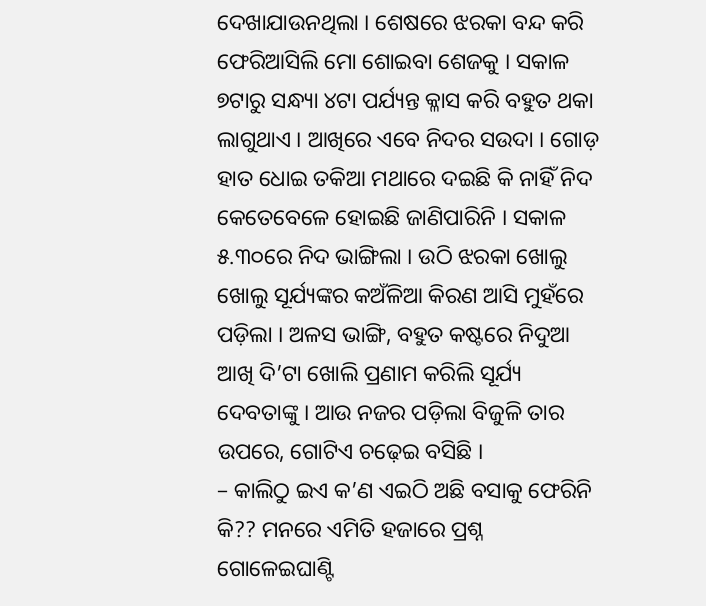ଦେଖାଯାଉନଥିଲା । ଶେଷରେ ଝରକା ବନ୍ଦ କରି ଫେରିଆସିଲି ମୋ ଶୋଇବା ଶେଜକୁ । ସକାଳ ୭ଟାରୁ ସନ୍ଧ୍ୟା ୪ଟା ପର୍ଯ୍ୟନ୍ତ କ୍ଳାସ କରି ବହୁତ ଥକା ଲାଗୁଥାଏ । ଆଖିରେ ଏବେ ନିଦର ସଉଦା । ଗୋଡ଼ ହାତ ଧୋଇ ତକିଆ ମଥାରେ ଦଇଛି କି ନାହିଁ ନିଦ କେତେବେଳେ ହୋଇଛି ଜାଣିପାରିନି । ସକାଳ ୫.୩୦ରେ ନିଦ ଭାଙ୍ଗିଲା । ଉଠି ଝରକା ଖୋଲୁ ଖୋଲୁ ସୂର୍ଯ୍ୟଙ୍କର କଅଁଳିଆ କିରଣ ଆସି ମୁହଁରେ ପଡ଼ିଲା । ଅଳସ ଭାଙ୍ଗି, ବହୁତ କଷ୍ଟରେ ନିଦୁଆ ଆଖି ଦି’ଟା ଖୋଲି ପ୍ରଣାମ କରିଲି ସୂର୍ଯ୍ୟ ଦେବତାଙ୍କୁ । ଆଉ ନଜର ପଡ଼ିଲା ବିଜୁଳି ତାର ଉପରେ, ଗୋଟିଏ ଚଢ଼େଇ ବସିଛି ।
– କାଲିଠୁ ଇଏ କ’ଣ ଏଇଠି ଅଛି ବସାକୁ ଫେରିନି କି?? ମନରେ ଏମିତି ହଜାରେ ପ୍ରଶ୍ନ ଗୋଳେଇଘାଣ୍ଟି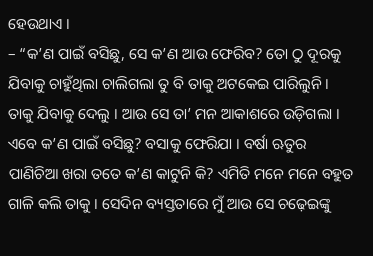ହେଉଥାଏ ।
– “କ’ଣ ପାଇଁ ବସିଛୁ, ସେ କ’ଣ ଆଉ ଫେରିବ? ତୋ ଠୁ ଦୂରକୁ ଯିବାକୁ ଚାହୁଁଥିଲା ଚାଲିଗଲା ତୁ ବି ତାକୁ ଅଟକେଇ ପାରିଲୁନି । ତାକୁ ଯିବାକୁ ଦେଲୁ । ଆଉ ସେ ତା’ ମନ ଆକାଶରେ ଉଡ଼ିଗଲା । ଏବେ କ’ଣ ପାଇଁ ବସିଛୁ? ବସାକୁ ଫେରିଯା । ବର୍ଷା ଋତୁର ପାଣିଚିଆ ଖରା ତତେ କ’ଣ କାଟୁନି କି? ଏମିତି ମନେ ମନେ ବହୁତ ଗାଳି କଲି ତାକୁ । ସେଦିନ ବ୍ୟସ୍ତତାରେ ମୁଁ ଆଉ ସେ ଚଢ଼େଇଙ୍କୁ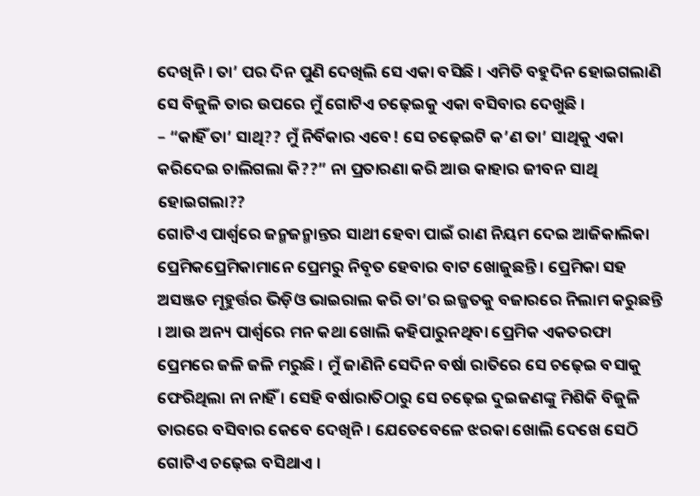ଦେଖିନି । ତା’ ପର ଦିନ ପୁଣି ଦେଖିଲି ସେ ଏକା ବସିଛି । ଏମିତି ବହୁଦିନ ହୋଇଗଲାଣି ସେ ବିଜୁଳି ତାର ଉପରେ ମୁଁ ଗୋଟିଏ ଚଢ଼େଇକୁ ଏକା ବସିବାର ଦେଖୁଛି ।
– “କାହିଁ ତା’ ସାଥି?? ମୁଁ ନିର୍ବିକାର ଏବେ! ସେ ଚଢ଼େଇଟି କ’ଣ ତା’ ସାଥିକୁ ଏକା କରିଦେଇ ଚାଲିଗଲା କି??” ନା ପ୍ରତାରଣା କରି ଆଉ କାହାର ଜୀବନ ସାଥି ହୋଇଗଲା??
ଗୋଟିଏ ପାର୍ଶ୍ୱରେ ଜନ୍ମଜନ୍ମାନ୍ତର ସାଥୀ ହେବା ପାଇଁ ରାଣ ନିୟମ ଦେଇ ଆଜିକାଲିକା ପ୍ରେମିକପ୍ରେମିକାମାନେ ପ୍ରେମରୁ ନିବୃତ ହେବାର ବାଟ ଖୋଜୁଛନ୍ତି । ପ୍ରେମିକା ସହ ଅସଞ୍ଜତ ମୂହୁର୍ତ୍ତର ଭିଡ଼ିଓ ଭାଇରାଲ କରି ତା’ର ଇଜ୍ଜତକୁ ବଜାରରେ ନିଲାମ କରୁଛନ୍ତି । ଆଉ ଅନ୍ୟ ପାର୍ଶ୍ୱରେ ମନ କଥା ଖୋଲି କହିପାରୁନଥିବା ପ୍ରେମିକ ଏକତରଫା ପ୍ରେମରେ ଜଳି ଜଳି ମରୁଛି । ମୁଁ ଜାଣିନି ସେଦିନ ବର୍ଷା ରାତିରେ ସେ ଚଢ଼େଇ ବସାକୁ ଫେରିଥିଲା ନା ନାହିଁ । ସେହି ବର୍ଷାରାତିଠାରୁ ସେ ଚଢ଼େଇ ଦୁଇଜଣଙ୍କୁ ମିଶିକି ବିଜୁଳି ତାରରେ ବସିବାର କେବେ ଦେଖିନି । ଯେତେବେଳେ ଝରକା ଖୋଲି ଦେଖେ ସେଠି ଗୋଟିଏ ଚଢ଼େଇ ବସିଥାଏ ।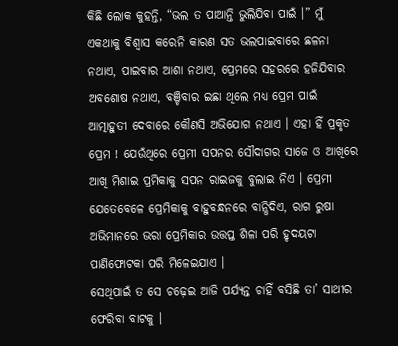କିଛି ଲୋକ କୁହନ୍ତି, “ଭଲ ତ ପାଆନ୍ତି ଭୁଲିଯିବା ପାଇଁ ।” ମୁଁ ଏକଥାକୁ ବିଶ୍ୱାସ କରେନି କାରଣ ସତ ଭଲପାଇବାରେ ଛଳନା ନଥାଏ, ପାଇବାର ଆଶା ନଥାଏ, ପ୍ରେମରେ ସହରରେ ହଜିଯିବାର ଅବଶୋଷ ନଥାଏ, ବଞ୍ଚିବାର ଇଛା ଥିଲେ ମଧ୍ୟ ପ୍ରେମ ପାଇଁ ଆତ୍ମାହୁତୀ ଦେବାରେ କୌଣସି ଅଭିଯୋଗ ନଥାଏ । ଏହା ହିଁ ପ୍ରକୃତ ପ୍ରେମ ! ଯେଉଁଥିରେ ପ୍ରେମୀ ସପନର ସୌଦାଗର ସାଜେ ଓ ଆଖିରେ ଆଖି ମିଶାଇ ପ୍ରମିକାକୁ ସପନ ରାଇଜକୁ ବୁଲାଇ ନିଏ । ପ୍ରେମୀ ଯେତେବେଳେ ପ୍ରେମିକାକୁ ବାହୁବନ୍ଧନରେ ବାନ୍ଧିଦିଏ, ରାଗ ରୁଷା ଅଭିମାନରେ ଭରା ପ୍ରେମିକାର ଉତ୍ତପ୍ତ ଶିଳା ପରି ହୃଦୟଟା ପାଣିଫୋଟକା ପରି ମିଳେଇଯାଏ ।
ସେଥିପାଇଁ ତ ସେ ଚଢ଼େଇ ଆଜି ପର୍ଯ୍ୟନ୍ତ ଚାହିଁ ବସିଛି ତା’ ସାଥୀର ଫେରିବା ବାଟକୁ ।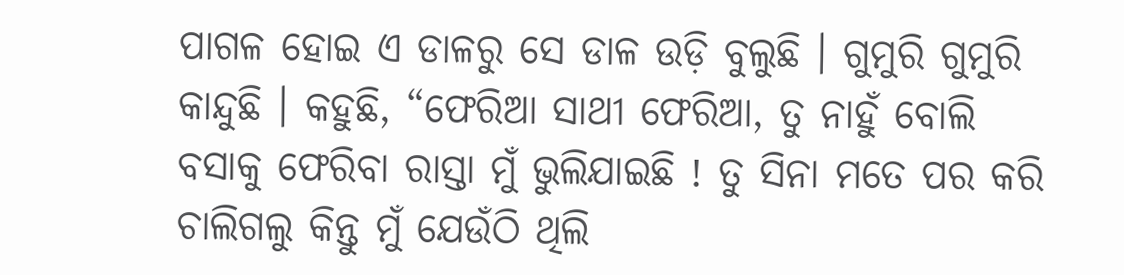ପାଗଳ ହୋଇ ଏ ଡାଳରୁ ସେ ଡାଳ ଉଡ଼ି ବୁଲୁଛି । ଗୁମୁରି ଗୁମୁରି କାନ୍ଦୁଛି । କହୁଛି, “ଫେରିଆ ସାଥୀ ଫେରିଆ, ତୁ ନାହୁଁ ବୋଲି ବସାକୁ ଫେରିବା ରାସ୍ତା ମୁଁ ଭୁଲିଯାଇଛି ! ତୁ ସିନା ମତେ ପର କରି ଚାଲିଗଲୁ କିନ୍ତୁ ମୁଁ ଯେଉଁଠି ଥିଲି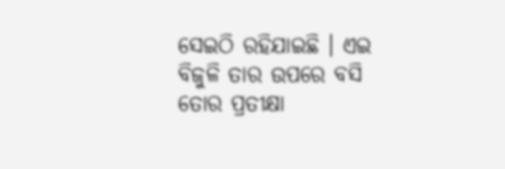ସେଇଠି ରହିଯାଇଛି । ଏଇ ବିଜୁଳି ତାର ଉପରେ ବସି ତୋର ପ୍ରତୀକ୍ଷା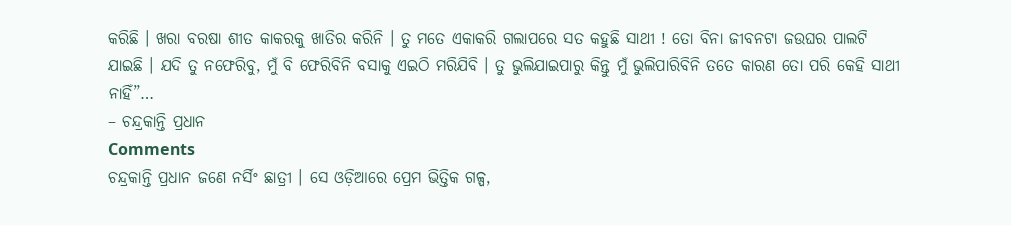କରିଛି । ଖରା ବରଷା ଶୀତ କାକରକୁ ଖାତିର କରିନି । ତୁ ମତେ ଏକାକରି ଗଲାପରେ ସତ କହୁଛି ସାଥୀ ! ତୋ ବିନା ଜୀବନଟା ଜଉଘର ପାଲଟି ଯାଇଛି । ଯଦି ତୁ ନଫେରିବୁ, ମୁଁ ବି ଫେରିବିନି ବସାକୁ ଏଇଠି ମରିଯିବି । ତୁ ଭୁଲିଯାଇପାରୁ କିନ୍ତୁ ମୁଁ ଭୁଲିପାରିବିନି ତତେ କାରଣ ତୋ ପରି କେହି ସାଥୀ ନାହିଁ”…
– ଚନ୍ଦ୍ରକାନ୍ତି ପ୍ରଧାନ
Comments
ଚନ୍ଦ୍ରକାନ୍ତି ପ୍ରଧାନ ଜଣେ ନର୍ସିଂ ଛାତ୍ରୀ । ସେ ଓଡ଼ିଆରେ ପ୍ରେମ ଭିତ୍ତିକ ଗଳ୍ପ,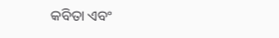କବିତା ଏବଂ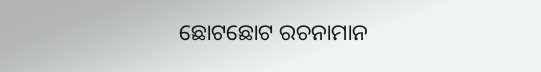ଛୋଟଛୋଟ ରଚନାମାନ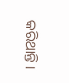କରିଥାନ୍ତି ।